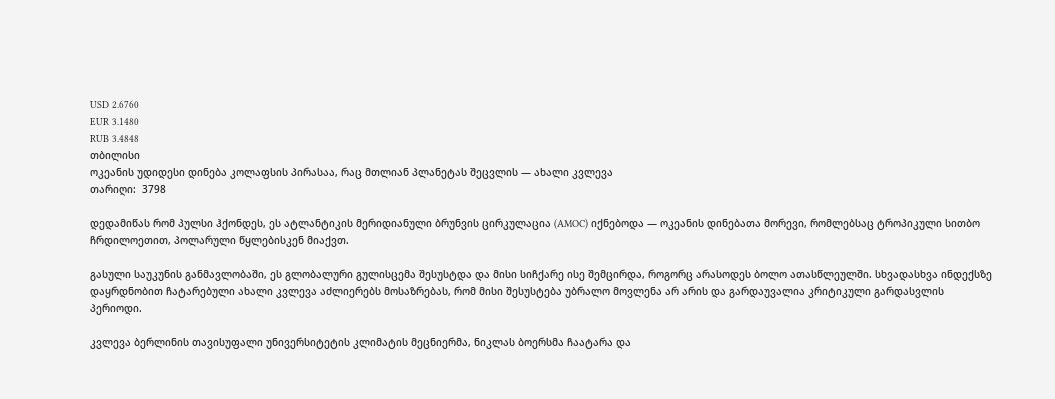USD 2.6760
EUR 3.1480
RUB 3.4848
თბილისი
ოკეანის უდიდესი დინება კოლაფსის პირასაა, რაც მთლიან პლანეტას შეცვლის — ახალი კვლევა
თარიღი:  3798

დედამიწას რომ პულსი ჰქონდეს, ეს ატლანტიკის მერიდიანული ბრუნვის ცირკულაცია (AMOC) იქნებოდა — ოკეანის დინებათა მორევი, რომლებსაც ტროპიკული სითბო ჩრდილოეთით, პოლარული წყლებისკენ მიაქვთ.

გასული საუკუნის განმავლობაში, ეს გლობალური გულისცემა შესუსტდა და მისი სიჩქარე ისე შემცირდა, როგორც არასოდეს ბოლო ათასწლეულში. სხვადასხვა ინდექსზე დაყრდნობით ჩატარებული ახალი კვლევა აძლიერებს მოსაზრებას, რომ მისი შესუსტება უბრალო მოვლენა არ არის და გარდაუვალია კრიტიკული გარდასვლის პერიოდი.

კვლევა ბერლინის თავისუფალი უნივერსიტეტის კლიმატის მეცნიერმა, ნიკლას ბოერსმა ჩაატარა და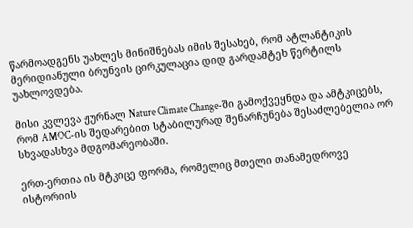წარმოადგენს უახლეს მინიშნებას იმის შესახებ, რომ ატლანტიკის მერიდიანული ბრუნვის ცირკულაცია დიდ გარდამტეხ წერტილს უახლოვდება.

მისი კვლევა ჟურნალ Nature Climate Change-ში გამოქვეყნდა და ამტკიცებს, რომ AMOC-ის შედარებით სტაბილურად შენარჩუნება შესაძლებელია ორ სხვადასხვა მდგომარეობაში.

ერთ-ერთია ის მტკიცე ფორმა, რომელიც მთელი თანამედროვე ისტორიის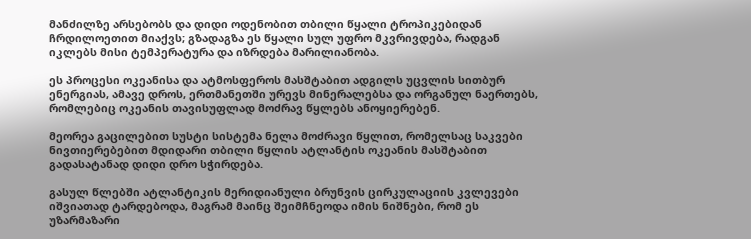მანძილზე არსებობს და დიდი ოდენობით თბილი წყალი ტროპიკებიდან ჩრდილოეთით მიაქვს; გზადაგზა ეს წყალი სულ უფრო მკვრივდება, რადგან იკლებს მისი ტემპერატურა და იზრდება მარილიანობა.

ეს პროცესი ოკეანისა და ატმოსფეროს მასშტაბით ადგილს უცვლის სითბურ ენერგიას, ამავე დროს, ერთმანეთში ურევს მინერალებსა და ორგანულ ნაერთებს, რომლებიც ოკეანის თავისუფლად მოძრავ წყლებს ანოყიერებენ.

მეორეა გაცილებით სუსტი სისტემა ნელა მოძრავი წყლით, რომელსაც საკვები ნივთიერებებით მდიდარი თბილი წყლის ატლანტის ოკეანის მასშტაბით გადასატანად დიდი დრო სჭირდება.

გასულ წლებში ატლანტიკის მერიდიანული ბრუნვის ცირკულაციის კვლევები იშვიათად ტარდებოდა, მაგრამ მაინც შეიმჩნეოდა იმის ნიშნები, რომ ეს უზარმაზარი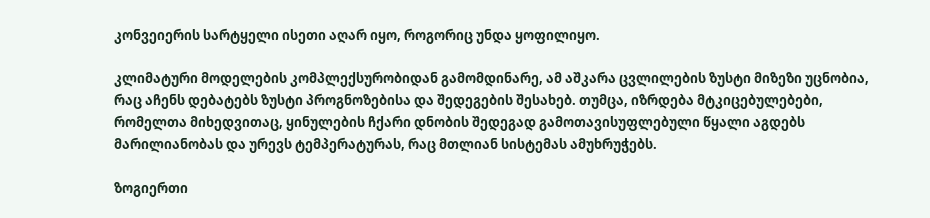კონვეიერის სარტყელი ისეთი აღარ იყო, როგორიც უნდა ყოფილიყო.

კლიმატური მოდელების კომპლექსურობიდან გამომდინარე, ამ აშკარა ცვლილების ზუსტი მიზეზი უცნობია, რაც აჩენს დებატებს ზუსტი პროგნოზებისა და შედეგების შესახებ. თუმცა, იზრდება მტკიცებულებები, რომელთა მიხედვითაც, ყინულების ჩქარი დნობის შედეგად გამოთავისუფლებული წყალი აგდებს მარილიანობას და ურევს ტემპერატურას, რაც მთლიან სისტემას ამუხრუჭებს.

ზოგიერთი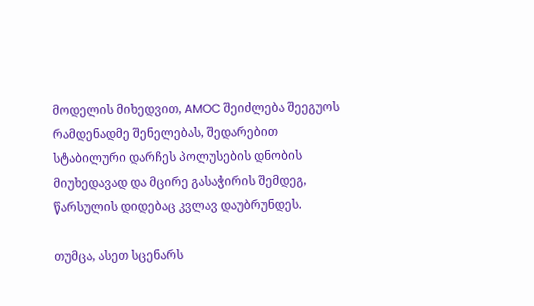მოდელის მიხედვით, AMOC შეიძლება შეეგუოს რამდენადმე შენელებას, შედარებით სტაბილური დარჩეს პოლუსების დნობის მიუხედავად და მცირე გასაჭირის შემდეგ, წარსულის დიდებაც კვლავ დაუბრუნდეს.

თუმცა, ასეთ სცენარს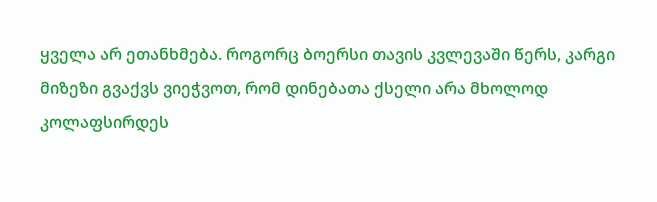ყველა არ ეთანხმება. როგორც ბოერსი თავის კვლევაში წერს, კარგი მიზეზი გვაქვს ვიეჭვოთ, რომ დინებათა ქსელი არა მხოლოდ კოლაფსირდეს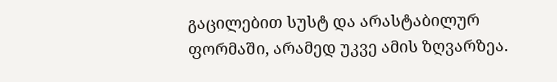გაცილებით სუსტ და არასტაბილურ ფორმაში, არამედ უკვე ამის ზღვარზეა.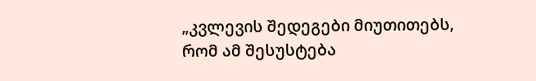„კვლევის შედეგები მიუთითებს, რომ ამ შესუსტება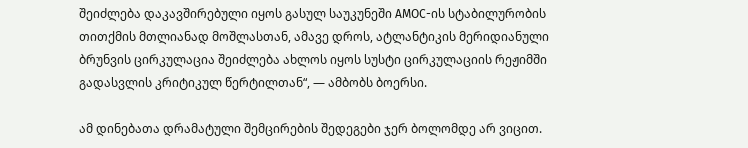შეიძლება დაკავშირებული იყოს გასულ საუკუნეში AMOC-ის სტაბილურობის თითქმის მთლიანად მოშლასთან, ამავე დროს, ატლანტიკის მერიდიანული ბრუნვის ცირკულაცია შეიძლება ახლოს იყოს სუსტი ცირკულაციის რეჟიმში გადასვლის კრიტიკულ წერტილთან“, — ამბობს ბოერსი.

ამ დინებათა დრამატული შემცირების შედეგები ჯერ ბოლომდე არ ვიცით.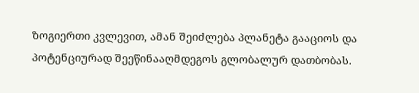ზოგიერთი კვლევით, ამან შეიძლება პლანეტა გააციოს და პოტენციურად შეეწინააღმდეგოს გლობალურ დათბობას.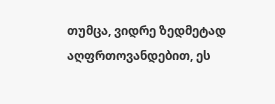თუმცა, ვიდრე ზედმეტად აღფრთოვანდებით, ეს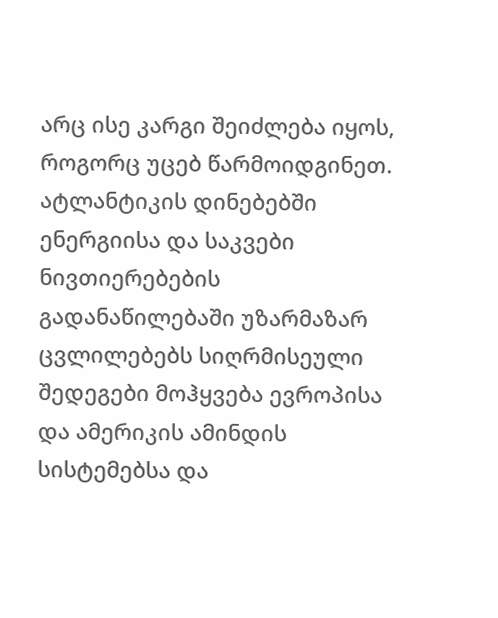არც ისე კარგი შეიძლება იყოს, როგორც უცებ წარმოიდგინეთ. ატლანტიკის დინებებში ენერგიისა და საკვები ნივთიერებების გადანაწილებაში უზარმაზარ ცვლილებებს სიღრმისეული შედეგები მოჰყვება ევროპისა და ამერიკის ამინდის სისტემებსა და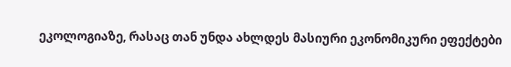ეკოლოგიაზე, რასაც თან უნდა ახლდეს მასიური ეკონომიკური ეფექტები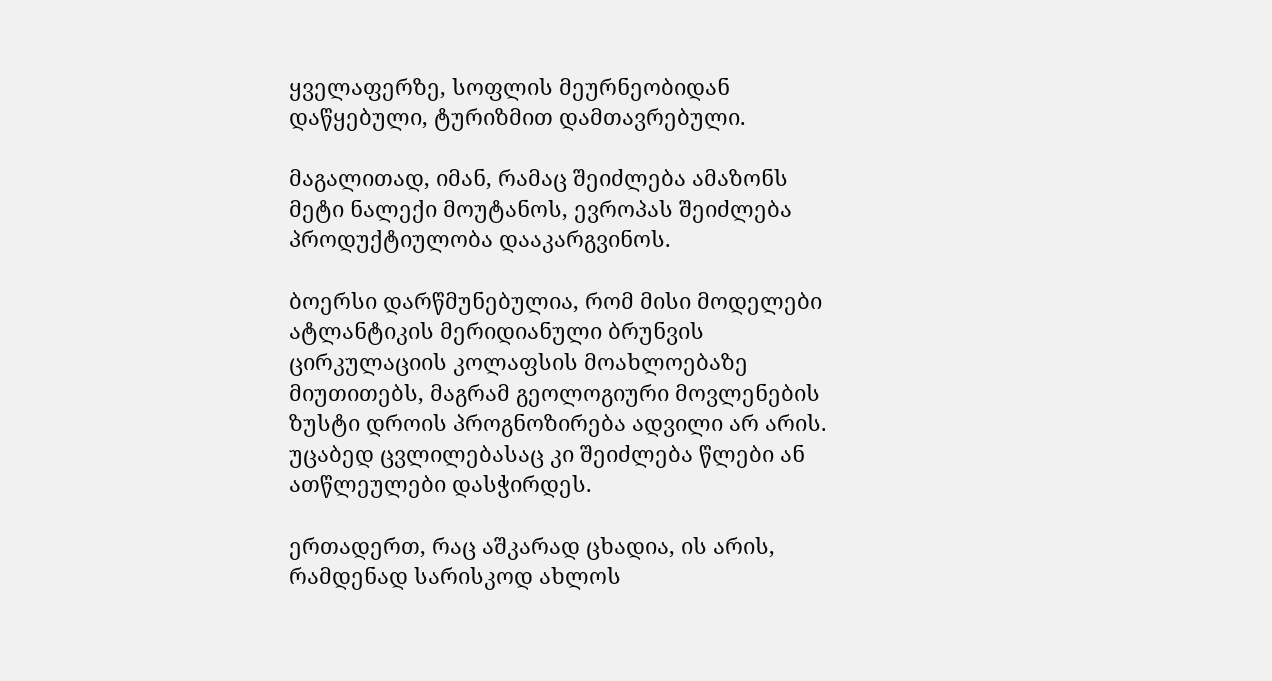ყველაფერზე, სოფლის მეურნეობიდან დაწყებული, ტურიზმით დამთავრებული.

მაგალითად, იმან, რამაც შეიძლება ამაზონს მეტი ნალექი მოუტანოს, ევროპას შეიძლება პროდუქტიულობა დააკარგვინოს.

ბოერსი დარწმუნებულია, რომ მისი მოდელები ატლანტიკის მერიდიანული ბრუნვის ცირკულაციის კოლაფსის მოახლოებაზე მიუთითებს, მაგრამ გეოლოგიური მოვლენების ზუსტი დროის პროგნოზირება ადვილი არ არის. უცაბედ ცვლილებასაც კი შეიძლება წლები ან ათწლეულები დასჭირდეს.

ერთადერთ, რაც აშკარად ცხადია, ის არის, რამდენად სარისკოდ ახლოს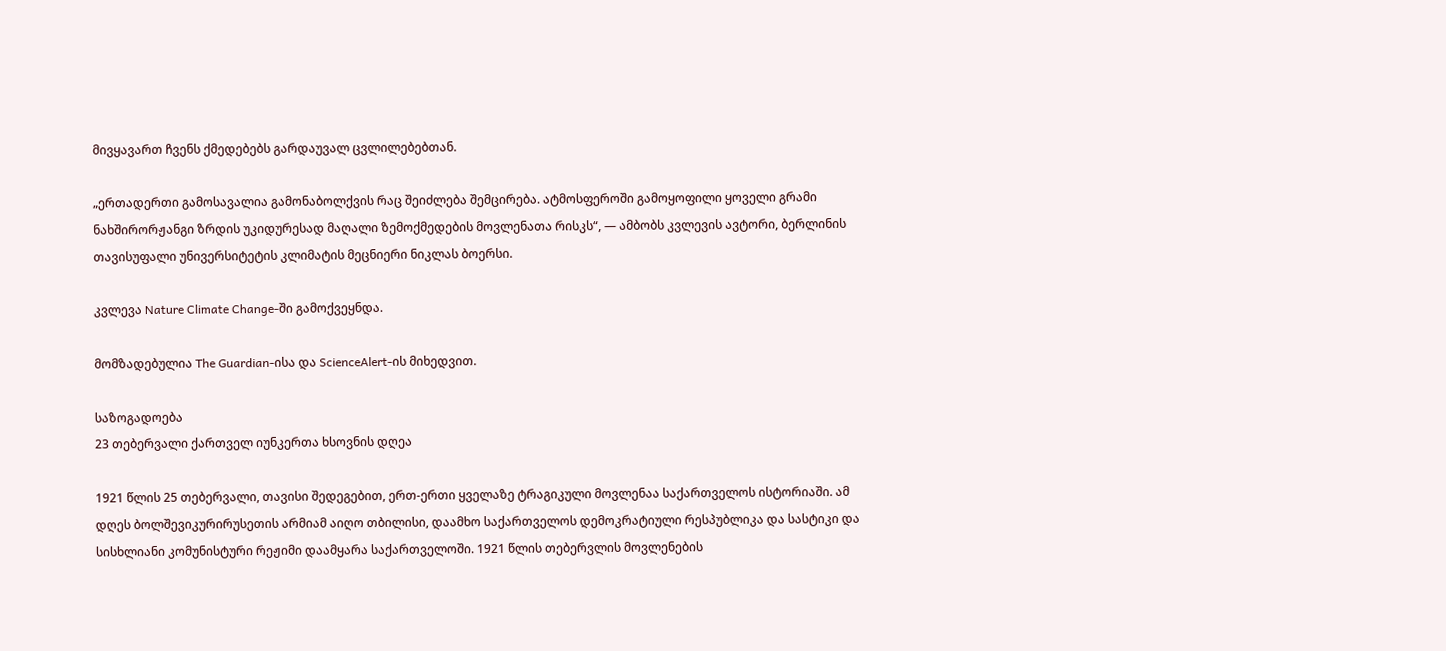მივყავართ ჩვენს ქმედებებს გარდაუვალ ცვლილებებთან.

„ერთადერთი გამოსავალია გამონაბოლქვის რაც შეიძლება შემცირება. ატმოსფეროში გამოყოფილი ყოველი გრამი ნახშირორჟანგი ზრდის უკიდურესად მაღალი ზემოქმედების მოვლენათა რისკს“, — ამბობს კვლევის ავტორი, ბერლინის თავისუფალი უნივერსიტეტის კლიმატის მეცნიერი ნიკლას ბოერსი.

კვლევა Nature Climate Change-ში გამოქვეყნდა.

მომზადებულია The Guardian-ისა და ScienceAlert-ის მიხედვით.

საზოგადოება
23 თებერვალი ქართველ იუნკერთა ხსოვნის დღეა

1921 წლის 25 თებერვალი, თავისი შედეგებით, ერთ-ერთი ყველაზე ტრაგიკული მოვლენაა საქართველოს ისტორიაში. ამ დღეს ბოლშევიკურირუსეთის არმიამ აიღო თბილისი, დაამხო საქართველოს დემოკრატიული რესპუბლიკა და სასტიკი და სისხლიანი კომუნისტური რეჟიმი დაამყარა საქართველოში. 1921 წლის თებერვლის მოვლენების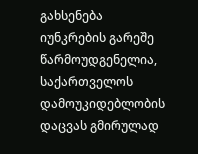გახსენება იუნკრების გარეშე წარმოუდგენელია, საქართველოს დამოუკიდებლობის დაცვას გმირულად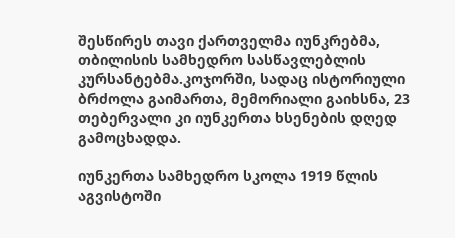შესწირეს თავი ქართველმა იუნკრებმა, თბილისის სამხედრო სასწავლებლის კურსანტებმა.კოჯორში, სადაც ისტორიული ბრძოლა გაიმართა, მემორიალი გაიხსნა, 23 თებერვალი კი იუნკერთა ხსენების დღედ გამოცხადდა.

იუნკერთა სამხედრო სკოლა 1919 წლის აგვისტოში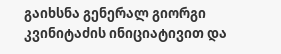გაიხსნა გენერალ გიორგი კვინიტაძის ინიციატივით და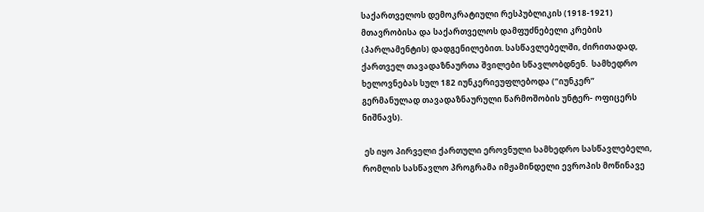საქართველოს დემოკრატიული რესპუბლიკის (1918-1921) მთავრობისა და საქართველოს დამფუძნებელი კრების (პარლამენტის) დადგენილებით. სასწავლებელში, ძირითადად, ქართველ თავადაზნაურთა შვილები სწავლობდნენ.  სამხედრო ხელოვნებას სულ 182 იუნკერიეუფლებოდა (“იუნკერ”  გერმანულად თავადაზნაურული წარმოშობის უნტერ- ოფიცერს ნიშნავს).

 ეს იყო პირველი ქართული ეროვნული სამხედრო სასწავლებელი, რომლის სასწავლო პროგრამა იმჟამინდელი ევროპის მოწინავე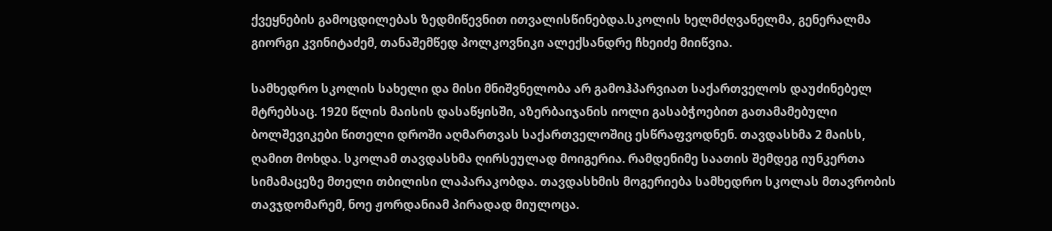ქვეყნების გამოცდილებას ზედმიწევნით ითვალისწინებდა.სკოლის ხელმძღვანელმა, გენერალმა გიორგი კვინიტაძემ, თანაშემწედ პოლკოვნიკი ალექსანდრე ჩხეიძე მიიწვია.

სამხედრო სკოლის სახელი და მისი მნიშვნელობა არ გამოჰპარვიათ საქართველოს დაუძინებელ მტრებსაც. 1920 წლის მაისის დასაწყისში, აზერბაიჯანის იოლი გასაბჭოებით გათამამებული ბოლშევიკები წითელი დროში აღმართვას საქართველოშიც ესწრაფვოდნენ. თავდასხმა 2 მაისს, ღამით მოხდა. სკოლამ თავდასხმა ღირსეულად მოიგერია. რამდენიმე საათის შემდეგ იუნკერთა სიმამაცეზე მთელი თბილისი ლაპარაკობდა. თავდასხმის მოგერიება სამხედრო სკოლას მთავრობის თავჯდომარემ, ნოე ჟორდანიამ პირადად მიულოცა.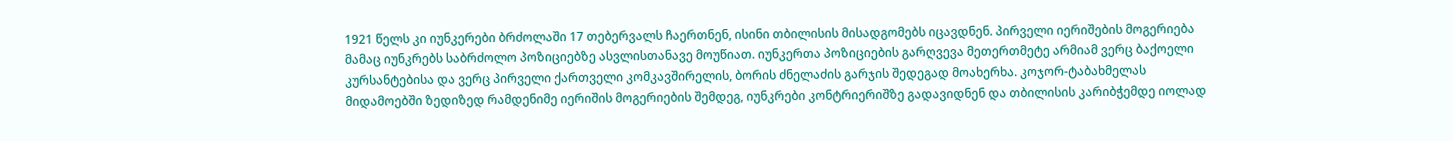1921 წელს კი იუნკერები ბრძოლაში 17 თებერვალს ჩაერთნენ, ისინი თბილისის მისადგომებს იცავდნენ. პირველი იერიშების მოგერიება მამაც იუნკრებს საბრძოლო პოზიციებზე ასვლისთანავე მოუწიათ. იუნკერთა პოზიციების გარღვევა მეთერთმეტე არმიამ ვერც ბაქოელი კურსანტებისა და ვერც პირველი ქართველი კომკავშირელის, ბორის ძნელაძის გარჯის შედეგად მოახერხა. კოჯორ-ტაბახმელას მიდამოებში ზედიზედ რამდენიმე იერიშის მოგერიების შემდეგ, იუნკრები კონტრიერიშზე გადავიდნენ და თბილისის კარიბჭემდე იოლად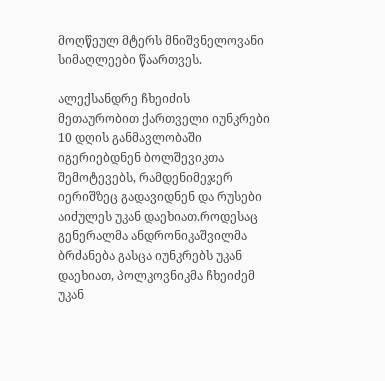მოღწეულ მტერს მნიშვნელოვანი სიმაღლეები წაართვეს.

ალექსანდრე ჩხეიძის მეთაურობით ქართველი იუნკრები 10 დღის განმავლობაში იგერიებდნენ ბოლშევიკთა შემოტევებს, რამდენიმეჯერ იერიშზეც გადავიდნენ და რუსები აიძულეს უკან დაეხიათ.როდესაც გენერალმა ანდრონიკაშვილმა ბრძანება გასცა იუნკრებს უკან დაეხიათ, პოლკოვნიკმა ჩხეიძემ უკან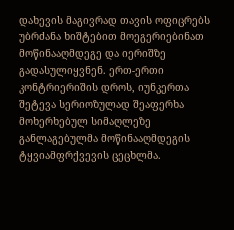დახევის მაგივრად თავის ოფიცრებს უბრძანა ხიშტებით მოეგერიებინათ მოწინააღმდეგე და იერიშზე გადასულიყვნენ. ერთ-ერთი კონტრიერიშის დროს, იუნკერთა შეტევა სერიოზულად შეაფერხა მოხერხებულ სიმაღლეზე განლაგებულმა მოწინააღმდეგის ტყვიამფრქვევის ცეცხლმა.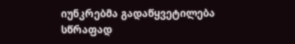იუნკრებმა გადაწყვეტილება სწრაფად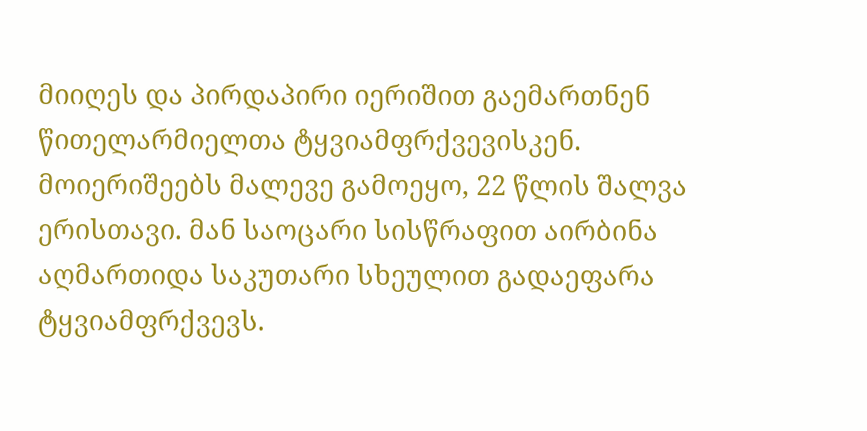მიიღეს და პირდაპირი იერიშით გაემართნენ წითელარმიელთა ტყვიამფრქვევისკენ. მოიერიშეებს მალევე გამოეყო, 22 წლის შალვა ერისთავი. მან საოცარი სისწრაფით აირბინა აღმართიდა საკუთარი სხეულით გადაეფარა ტყვიამფრქვევს.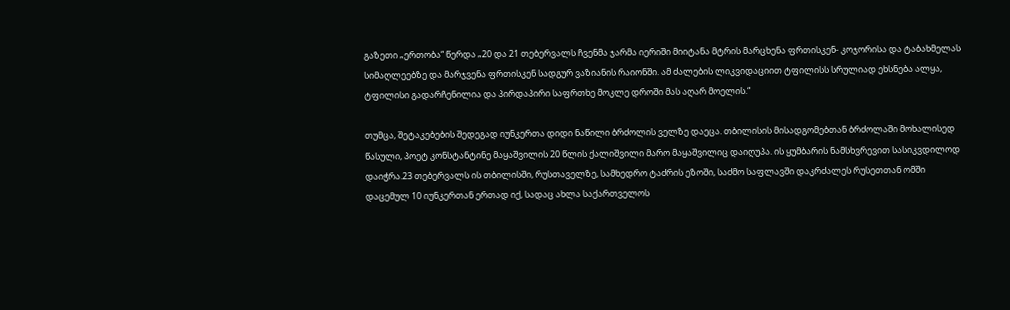გაზეთი „ერთობა“ წერდა „20 და 21 თებერვალს ჩვენმა ჯარმა იერიში მიიტანა მტრის მარცხენა ფრთისკენ- კოჯორისა და ტაბახმელას სიმაღლეებზე და მარჯვენა ფრთისკენ სადგურ ვაზიანის რაიონში. ამ ძალების ლიკვიდაციით ტფილისს სრულიად ეხსნება ალყა, ტფილისი გადარჩენილია და პირდაპირი საფრთხე მოკლე დროში მას აღარ მოელის.“

თუმცა, შეტაკებების შედეგად იუნკერთა დიდი ნაწილი ბრძოლის ველზე დაეცა. თბილისის მისადგომებთან ბრძოლაში მოხალისედ წასული, პოეტ კონსტანტინე მაყაშვილის 20 წლის ქალიშვილი მარო მაყაშვილიც დაიღუპა. ის ყუმბარის ნამსხვრევით სასიკვდილოდ დაიჭრა.23 თებერვალს ის თბილისში, რუსთაველზე, სამხედრო ტაძრის ეზოში, საძმო საფლავში დაკრძალეს რუსეთთან ომში დაცემულ 10 იუნკერთან ერთად იქ, სადაც ახლა საქართველოს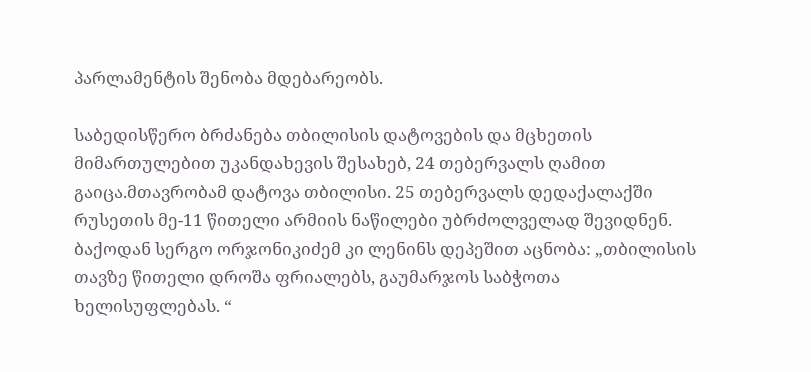პარლამენტის შენობა მდებარეობს.

საბედისწერო ბრძანება თბილისის დატოვების და მცხეთის მიმართულებით უკანდახევის შესახებ, 24 თებერვალს ღამით გაიცა.მთავრობამ დატოვა თბილისი. 25 თებერვალს დედაქალაქში რუსეთის მე-11 წითელი არმიის ნაწილები უბრძოლველად შევიდნენ. ბაქოდან სერგო ორჯონიკიძემ კი ლენინს დეპეშით აცნობა: „თბილისის თავზე წითელი დროშა ფრიალებს, გაუმარჯოს საბჭოთა ხელისუფლებას. “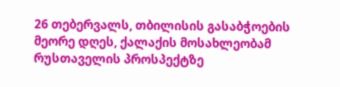26 თებერვალს, თბილისის გასაბჭოების მეორე დღეს, ქალაქის მოსახლეობამ რუსთაველის პროსპექტზე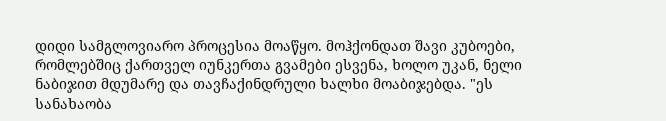დიდი სამგლოვიარო პროცესია მოაწყო. მოჰქონდათ შავი კუბოები, რომლებშიც ქართველ იუნკერთა გვამები ესვენა, ხოლო უკან, ნელი ნაბიჯით მდუმარე და თავჩაქინდრული ხალხი მოაბიჯებდა. "ეს სანახაობა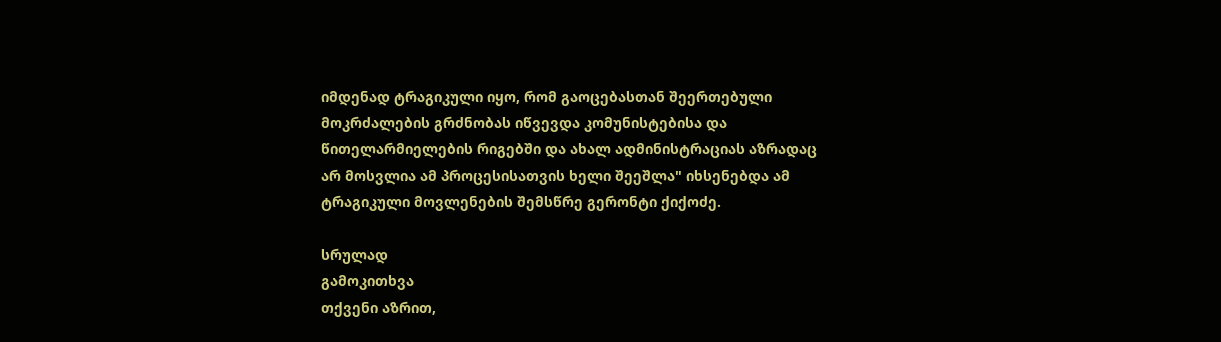იმდენად ტრაგიკული იყო, რომ გაოცებასთან შეერთებული მოკრძალების გრძნობას იწვევდა კომუნისტებისა და წითელარმიელების რიგებში და ახალ ადმინისტრაციას აზრადაც არ მოსვლია ამ პროცესისათვის ხელი შეეშლა" იხსენებდა ამ ტრაგიკული მოვლენების შემსწრე გერონტი ქიქოძე.

სრულად
გამოკითხვა
თქვენი აზრით,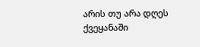არის თუ არა დღეს ქვეყანაში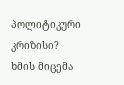პოლიტიკური კრიზისი?
ხმის მიცემა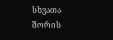სხვათა შორის